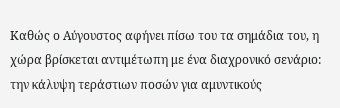Καθώς ο Αύγουστος αφήνει πίσω του τα σημάδια του, η χώρα βρίσκεται αντιμέτωπη με ένα διαχρονικό σενάριο: την κάλυψη τεράστιων ποσών για αμυντικούς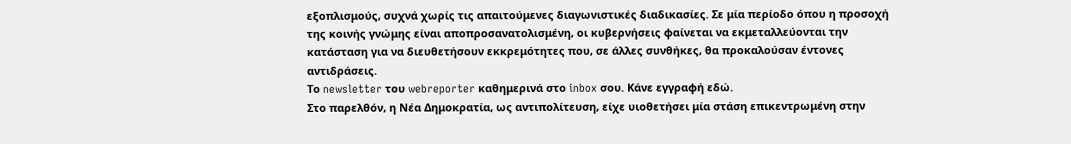εξοπλισμούς, συχνά χωρίς τις απαιτούμενες διαγωνιστικές διαδικασίες. Σε μία περίοδο όπου η προσοχή της κοινής γνώμης είναι αποπροσανατολισμένη, οι κυβερνήσεις φαίνεται να εκμεταλλεύονται την κατάσταση για να διευθετήσουν εκκρεμότητες που, σε άλλες συνθήκες, θα προκαλούσαν έντονες αντιδράσεις.
Το newsletter του webreporter καθημερινά στο inbox σου. Κάνε εγγραφή εδώ.
Στο παρελθόν, η Νέα Δημοκρατία, ως αντιπολίτευση, είχε υιοθετήσει μία στάση επικεντρωμένη στην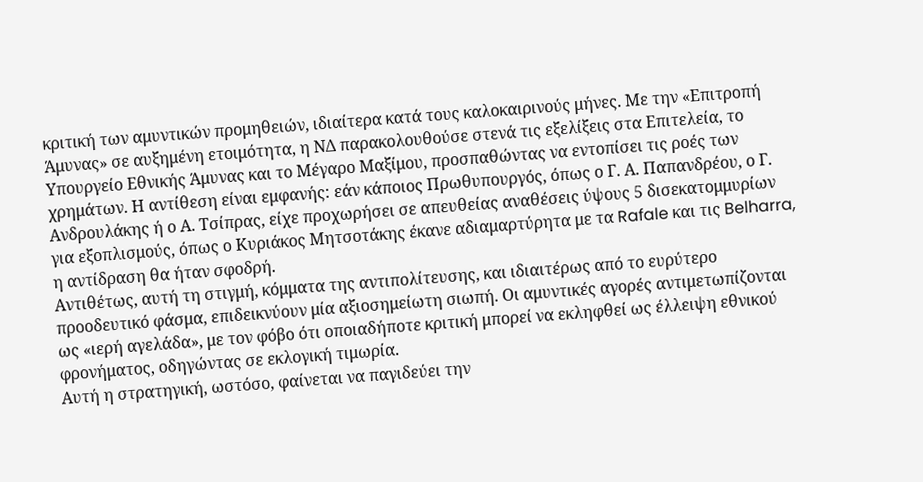κριτική των αμυντικών προμηθειών, ιδιαίτερα κατά τους καλοκαιρινούς μήνες. Με την «Επιτροπή Άμυνας» σε αυξημένη ετοιμότητα, η ΝΔ παρακολουθούσε στενά τις εξελίξεις στα Επιτελεία, το Υπουργείο Εθνικής Άμυνας και το Μέγαρο Μαξίμου, προσπαθώντας να εντοπίσει τις ροές των χρημάτων. Η αντίθεση είναι εμφανής: εάν κάποιος Πρωθυπουργός, όπως ο Γ. Α. Παπανδρέου, ο Γ. Ανδρουλάκης ή ο Α. Τσίπρας, είχε προχωρήσει σε απευθείας αναθέσεις ύψους 5 δισεκατομμυρίων για εξοπλισμούς, όπως ο Κυριάκος Μητσοτάκης έκανε αδιαμαρτύρητα με τα Rafale και τις Belharra, η αντίδραση θα ήταν σφοδρή.
Αντιθέτως, αυτή τη στιγμή, κόμματα της αντιπολίτευσης, και ιδιαιτέρως από το ευρύτερο προοδευτικό φάσμα, επιδεικνύουν μία αξιοσημείωτη σιωπή. Οι αμυντικές αγορές αντιμετωπίζονται ως «ιερή αγελάδα», με τον φόβο ότι οποιαδήποτε κριτική μπορεί να εκληφθεί ως έλλειψη εθνικού φρονήματος, οδηγώντας σε εκλογική τιμωρία.
Αυτή η στρατηγική, ωστόσο, φαίνεται να παγιδεύει την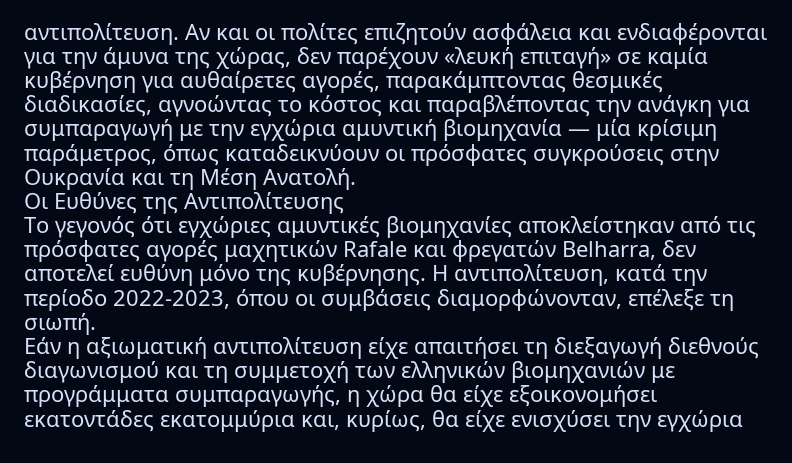αντιπολίτευση. Αν και οι πολίτες επιζητούν ασφάλεια και ενδιαφέρονται για την άμυνα της χώρας, δεν παρέχουν «λευκή επιταγή» σε καμία κυβέρνηση για αυθαίρετες αγορές, παρακάμπτοντας θεσμικές διαδικασίες, αγνοώντας το κόστος και παραβλέποντας την ανάγκη για συμπαραγωγή με την εγχώρια αμυντική βιομηχανία — μία κρίσιμη παράμετρος, όπως καταδεικνύουν οι πρόσφατες συγκρούσεις στην Ουκρανία και τη Μέση Ανατολή.
Οι Ευθύνες της Αντιπολίτευσης
Το γεγονός ότι εγχώριες αμυντικές βιομηχανίες αποκλείστηκαν από τις πρόσφατες αγορές μαχητικών Rafale και φρεγατών Belharra, δεν αποτελεί ευθύνη μόνο της κυβέρνησης. Η αντιπολίτευση, κατά την περίοδο 2022-2023, όπου οι συμβάσεις διαμορφώνονταν, επέλεξε τη σιωπή.
Εάν η αξιωματική αντιπολίτευση είχε απαιτήσει τη διεξαγωγή διεθνούς διαγωνισμού και τη συμμετοχή των ελληνικών βιομηχανιών με προγράμματα συμπαραγωγής, η χώρα θα είχε εξοικονομήσει εκατοντάδες εκατομμύρια και, κυρίως, θα είχε ενισχύσει την εγχώρια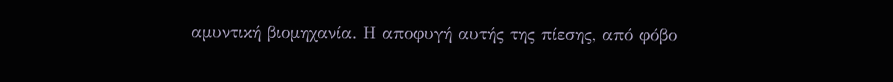αμυντική βιομηχανία. Η αποφυγή αυτής της πίεσης, από φόβο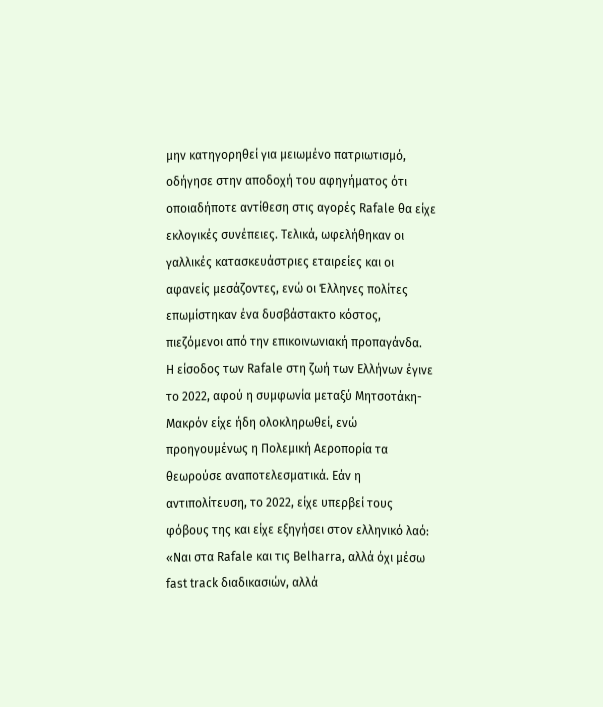μην κατηγορηθεί για μειωμένο πατριωτισμό, οδήγησε στην αποδοχή του αφηγήματος ότι οποιαδήποτε αντίθεση στις αγορές Rafale θα είχε εκλογικές συνέπειες. Τελικά, ωφελήθηκαν οι γαλλικές κατασκευάστριες εταιρείες και οι αφανείς μεσάζοντες, ενώ οι Έλληνες πολίτες επωμίστηκαν ένα δυσβάστακτο κόστος, πιεζόμενοι από την επικοινωνιακή προπαγάνδα.
Η είσοδος των Rafale στη ζωή των Ελλήνων έγινε το 2022, αφού η συμφωνία μεταξύ Μητσοτάκη-Μακρόν είχε ήδη ολοκληρωθεί, ενώ προηγουμένως η Πολεμική Αεροπορία τα θεωρούσε αναποτελεσματικά. Εάν η αντιπολίτευση, το 2022, είχε υπερβεί τους φόβους της και είχε εξηγήσει στον ελληνικό λαό: «Ναι στα Rafale και τις Belharra, αλλά όχι μέσω fast track διαδικασιών, αλλά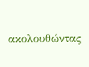ακολουθώντας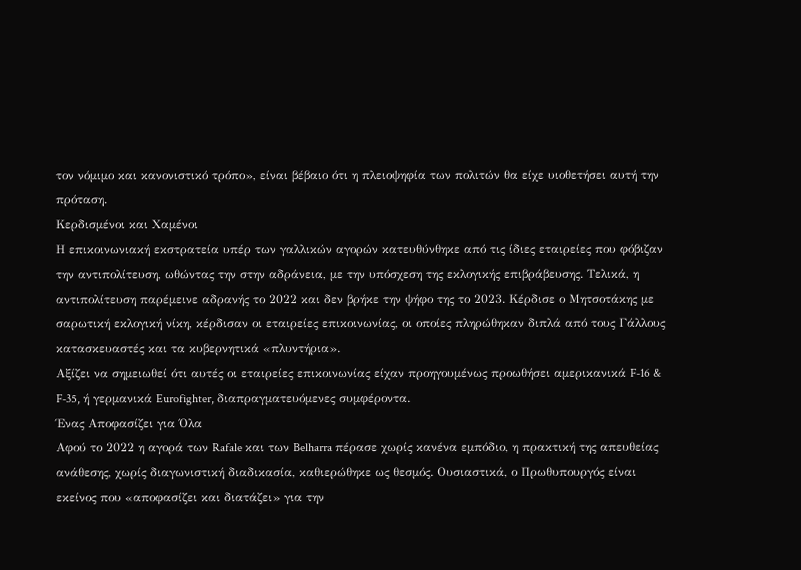τον νόμιμο και κανονιστικό τρόπο», είναι βέβαιο ότι η πλειοψηφία των πολιτών θα είχε υιοθετήσει αυτή την πρόταση.
Κερδισμένοι και Χαμένοι
Η επικοινωνιακή εκστρατεία υπέρ των γαλλικών αγορών κατευθύνθηκε από τις ίδιες εταιρείες που φόβιζαν την αντιπολίτευση, ωθώντας την στην αδράνεια, με την υπόσχεση της εκλογικής επιβράβευσης. Τελικά, η αντιπολίτευση παρέμεινε αδρανής το 2022 και δεν βρήκε την ψήφο της το 2023. Κέρδισε ο Μητσοτάκης με σαρωτική εκλογική νίκη, κέρδισαν οι εταιρείες επικοινωνίας, οι οποίες πληρώθηκαν διπλά από τους Γάλλους κατασκευαστές και τα κυβερνητικά «πλυντήρια».
Αξίζει να σημειωθεί ότι αυτές οι εταιρείες επικοινωνίας είχαν προηγουμένως προωθήσει αμερικανικά F-16 & F-35, ή γερμανικά Eurofighter, διαπραγματευόμενες συμφέροντα.
Ένας Αποφασίζει για Όλα
Αφού το 2022 η αγορά των Rafale και των Belharra πέρασε χωρίς κανένα εμπόδιο, η πρακτική της απευθείας ανάθεσης, χωρίς διαγωνιστική διαδικασία, καθιερώθηκε ως θεσμός. Ουσιαστικά, ο Πρωθυπουργός είναι εκείνος που «αποφασίζει και διατάζει» για την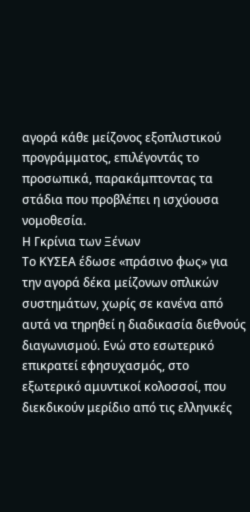αγορά κάθε μείζονος εξοπλιστικού προγράμματος, επιλέγοντάς το προσωπικά, παρακάμπτοντας τα στάδια που προβλέπει η ισχύουσα νομοθεσία.
Η Γκρίνια των Ξένων
Το ΚΥΣΕΑ έδωσε «πράσινο φως» για την αγορά δέκα μείζονων οπλικών συστημάτων, χωρίς σε κανένα από αυτά να τηρηθεί η διαδικασία διεθνούς διαγωνισμού. Ενώ στο εσωτερικό επικρατεί εφησυχασμός, στο εξωτερικό αμυντικοί κολοσσοί, που διεκδικούν μερίδιο από τις ελληνικές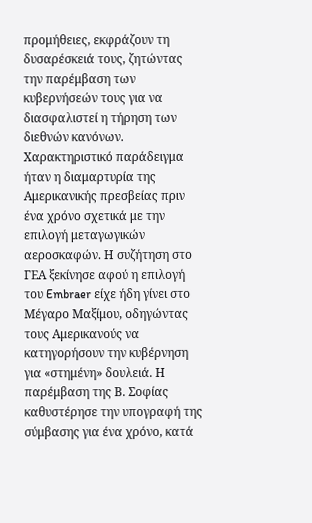προμήθειες, εκφράζουν τη δυσαρέσκειά τους, ζητώντας την παρέμβαση των κυβερνήσεών τους για να διασφαλιστεί η τήρηση των διεθνών κανόνων.
Χαρακτηριστικό παράδειγμα ήταν η διαμαρτυρία της Αμερικανικής πρεσβείας πριν ένα χρόνο σχετικά με την επιλογή μεταγωγικών αεροσκαφών. Η συζήτηση στο ΓΕΑ ξεκίνησε αφού η επιλογή του Embraer είχε ήδη γίνει στο Μέγαρο Μαξίμου, οδηγώντας τους Αμερικανούς να κατηγορήσουν την κυβέρνηση για «στημένη» δουλειά. Η παρέμβαση της Β. Σοφίας καθυστέρησε την υπογραφή της σύμβασης για ένα χρόνο, κατά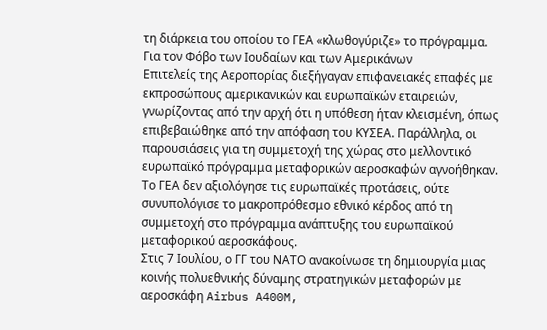τη διάρκεια του οποίου το ΓΕΑ «κλωθογύριζε» το πρόγραμμα.
Για τον Φόβο των Ιουδαίων και των Αμερικάνων
Επιτελείς της Αεροπορίας διεξήγαγαν επιφανειακές επαφές με εκπροσώπους αμερικανικών και ευρωπαϊκών εταιρειών, γνωρίζοντας από την αρχή ότι η υπόθεση ήταν κλεισμένη, όπως επιβεβαιώθηκε από την απόφαση του ΚΥΣΕΑ. Παράλληλα, οι παρουσιάσεις για τη συμμετοχή της χώρας στο μελλοντικό ευρωπαϊκό πρόγραμμα μεταφορικών αεροσκαφών αγνοήθηκαν. Το ΓΕΑ δεν αξιολόγησε τις ευρωπαϊκές προτάσεις, ούτε συνυπολόγισε το μακροπρόθεσμο εθνικό κέρδος από τη συμμετοχή στο πρόγραμμα ανάπτυξης του ευρωπαϊκού μεταφορικού αεροσκάφους.
Στις 7 Ιουλίου, ο ΓΓ του ΝΑΤΟ ανακοίνωσε τη δημιουργία μιας κοινής πολυεθνικής δύναμης στρατηγικών μεταφορών με αεροσκάφη Airbus A400M,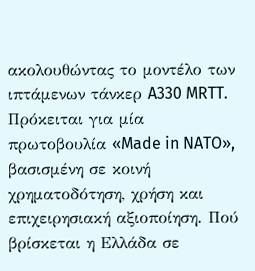ακολουθώντας το μοντέλο των ιπτάμενων τάνκερ A330 MRTT. Πρόκειται για μία πρωτοβουλία «Made in NATO», βασισμένη σε κοινή χρηματοδότηση, χρήση και επιχειρησιακή αξιοποίηση. Πού βρίσκεται η Ελλάδα σε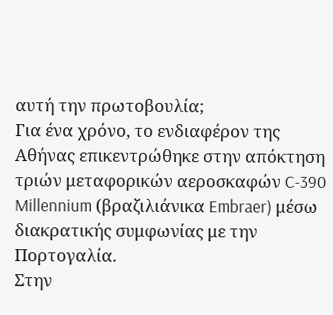αυτή την πρωτοβουλία;
Για ένα χρόνο, το ενδιαφέρον της Αθήνας επικεντρώθηκε στην απόκτηση τριών μεταφορικών αεροσκαφών C-390 Millennium (βραζιλιάνικα Embraer) μέσω διακρατικής συμφωνίας με την Πορτογαλία.
Στην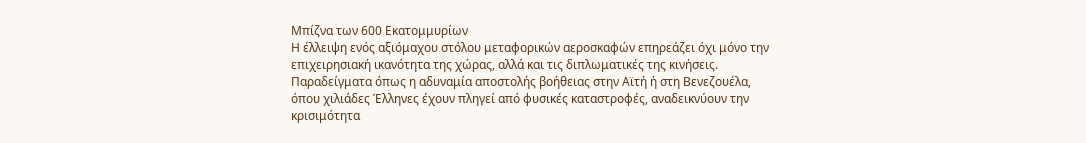Μπίζνα των 600 Εκατομμυρίων
Η έλλειψη ενός αξιόμαχου στόλου μεταφορικών αεροσκαφών επηρεάζει όχι μόνο την επιχειρησιακή ικανότητα της χώρας, αλλά και τις διπλωματικές της κινήσεις. Παραδείγματα όπως η αδυναμία αποστολής βοήθειας στην Αϊτή ή στη Βενεζουέλα, όπου χιλιάδες Έλληνες έχουν πληγεί από φυσικές καταστροφές, αναδεικνύουν την κρισιμότητα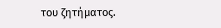του ζητήματος.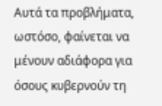Αυτά τα προβλήματα, ωστόσο, φαίνεται να μένουν αδιάφορα για όσους κυβερνούν τη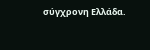σύγχρονη Ελλάδα.